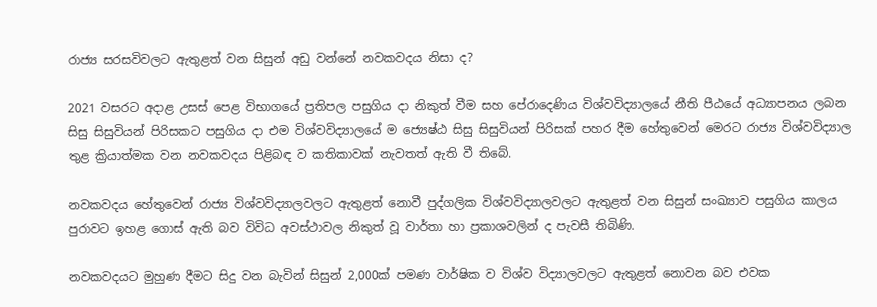රාජ්‍ය සරසවිවලට ඇතුළත් වන සිසුන් අඩු වන්නේ නවකවදය නිසා ද?

2021 වසරට අදාළ උසස් පෙළ විභාගයේ ප්‍රතිපල පසුගිය දා නිකුත් වීම සහ පේරාදෙණිය විශ්වවිද්‍යාලයේ නීති පීඨයේ අධ්‍යාපනය ලබන සිසු සිසුවියන් පිරිසකට පසුගිය දා එම විශ්වවිද්‍යාලයේ ම ජ්‍යෙෂ්ඨ සිසු සිසුවියන් පිරිසක් පහර දීම හේතුවෙන් මෙරට රාජ්‍ය විශ්වවිද්‍යාල තුළ ක්‍රියාත්මක වන නවකවදය පිළිබඳ ව කතිකාවක් නැවතත් ඇති වී තිබේ.

නවකවදය හේතුවෙන් රාජ්‍ය විශ්වවිද්‍යාලවලට ඇතුළත් නොවී පුද්ගලික විශ්වවිද්‍යාලවලට ඇතුළත් වන සිසුන් සංඛ්‍යාව පසුගිය කාලය පුරාවට ඉහළ ගොස් ඇති බව විවිධ අවස්ථාවල නිකුත් වූ වාර්තා හා ප්‍රකාශවලින් ද පැවසී තිබිණි.

නවකවදයට මුහුණ දීමට සිදු වන බැවින් සිසුන් 2,000ක් පමණ වාර්ෂික ව විශ්ව විද්‍යාලවලට ඇතුළත් නොවන බව එවක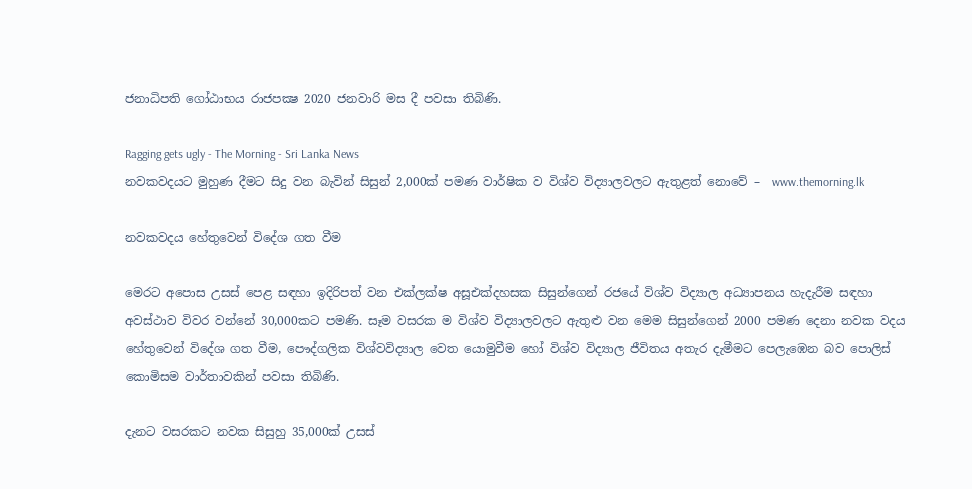ජනාධිපති ගෝඨාභය රාජපක්‍ෂ 2020 ජනවාරි මස දී පවසා තිබිණි.

Ragging gets ugly - The Morning - Sri Lanka News
නවකවදයට මුහුණ දීමට සිදු වන බැවින් සිසුන් 2,000ක් පමණ වාර්ෂික ව විශ්ව විද්‍යාලවලට ඇතුළත් නොවේ –  www.themorning.lk

නවකවදය හේතුවෙන් විදේශ ගත වීම

මෙරට අපොස උසස් පෙළ සඳහා ඉදිරිපත් වන එක්ලක්ෂ අසූඑක්දහසක සිසුන්ගෙන් රජයේ විශ්ව විද්‍යාල අධ්‍යාපනය හැදැරීම සඳහා අවස්ථාව විවර වන්නේ 30,000කට පමණි. සෑම වසරක ම විශ්ව විද්‍යාලවලට ඇතුළු වන මෙම සිසුන්ගෙන් 2000 පමණ දෙනා නවක වදය හේතුවෙන් විදේශ ගත වීම, පෞද්ගලික විශ්වවිද්‍යාල වෙත යොමුවීම හෝ විශ්ව විද්‍යාල ජීවිතය අතැර දැමීමට පෙලැඹෙන බව පොලිස් කොමිසම වාර්තාවකින් පවසා තිබිණි.

දැනට වසරකට නවක සිසුහු 35,000ක් උසස්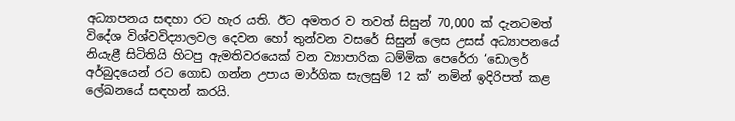අධ්‍යාපනය සඳහා රට හැර යති. ඊට අමතර ව තවත් සිසුන් 70,000 ක් දැනටමත් විදේශ විශ්වවිද්‍යාලවල දෙවන හෝ තුන්වන වසරේ සිසුන් ලෙස උසස් අධ්‍යාපනයේ නියැළී සිටිතියි හිටපු ඇමතිවරයෙක් වන ව්‍යාපාරික ධම්මික පෙරේරා ‘ඩොලර් අර්බුදයෙන් රට ගොඩ ගන්න උපාය මාර්ගික සැලසුම් 12 ක්’ නමින් ඉදිරිපත් කළ ලේඛනයේ සඳහන් කරයි.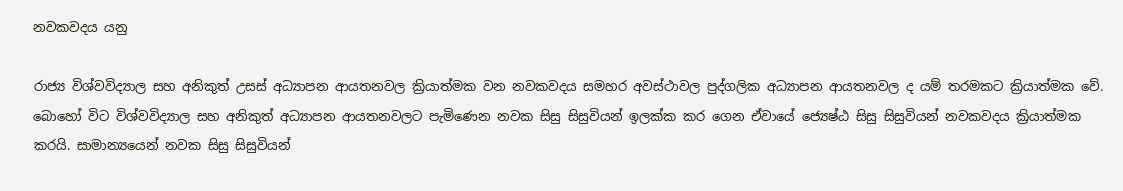නවකවදය යනු

රාජ්‍ය විශ්වවිද්‍යාල සහ අනිකුත් උසස් අධ්‍යාපන ආයතනවල ක්‍රියාත්මක වන නවකවදය සමහර අවස්ථාවල පුද්ගලික අධ්‍යාපන ආයතනවල ද යම් තරමකට ක්‍රියාත්මක වේ. බොහෝ විට විශ්වවිද්‍යාල සහ අනිකුත් අධ්‍යාපන ආයතනවලට පැමිණෙන නවක සිසු සිසුවියන් ඉලක්ක කර ගෙන ඒවායේ ජ්‍යෙෂ්ඨ සිසු සිසුවියන් නවකවදය ක්‍රියාත්මක කරයි. සාමාන්‍යයෙන් නවක සිසු සිසුවියන්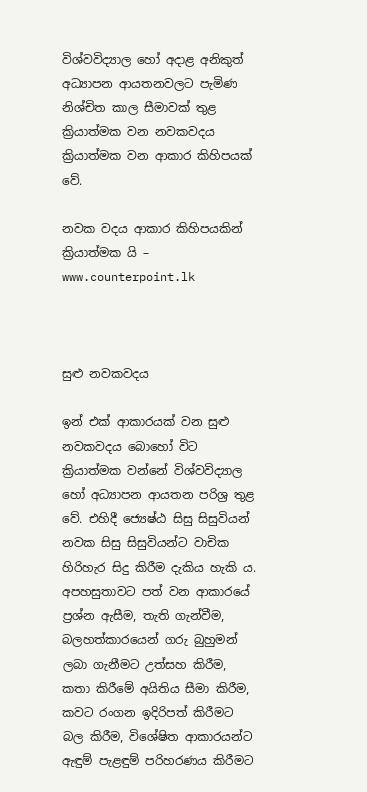විශ්වවිද්‍යාල හෝ අදාළ අනිකුත් අධ්‍යාපන ආයතනවලට පැමිණ නිශ්චිත කාල සීමාවක් තුළ ක්‍රියාත්මක වන නවකවදය ක්‍රියාත්මක වන ආකාර කිහිපයක් වේ.

නවක වදය ආකාර කිහිපයකින් ක්‍රියාත්මක යි – www.counterpoint.lk



සුළු නවකවදය

ඉන් එක් ආකාරයක් වන සුළු නවකවදය බොහෝ විට ක්‍රියාත්මක වන්නේ විශ්වවිද්‍යාල හෝ අධ්‍යාපන ආයතන පරිශ්‍ර තුළ වේ. එහිදී ජ්‍යෙෂ්ඨ සිසු සිසුවියන් නවක සිසු සිසුවියන්ට වාචික හිරිහැර සිදු කිරීම දැකිය හැකි ය. අපහසුතාවට පත් වන ආකාරයේ ප්‍රශ්න ඇසීම, තැති ගැන්වීම, බලහත්කාරයෙන් ගරු බුහුමන් ලබා ගැනීමට උත්සහ කිරීම, කතා කිරීමේ අයිතිය සීමා කිරීම, කවට රංගන ඉදිරිපත් කිරීමට බල කිරීම, විශේෂිත ආකාරයන්ට ඇඳුම් පැළඳුම් පරිහරණය කිරීමට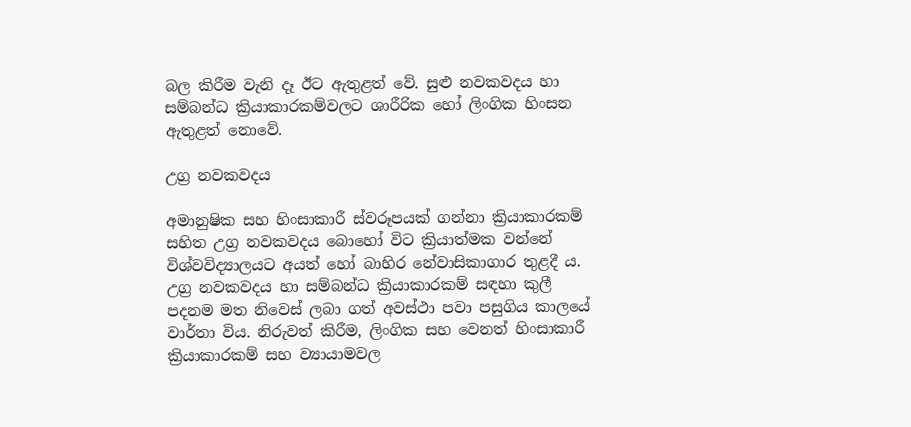බල කිරීම වැනි දෑ ඊට ඇතුළත් වේ. සුළු නවකවදය හා සම්බන්ධ ක්‍රියාකාරකම්වලට ශාරීරික හෝ ලිංගික හිංසන ඇතුළත් නොවේ.

උග්‍ර නවකවදය

අමානුෂික සහ හිංසාකාරී ස්වරූපයක් ගන්නා ක්‍රියාකාරකම් සහිත උග්‍ර නවකවදය බොහෝ විට ක්‍රියාත්මක වන්නේ විශ්වවිද්‍යාලයට අයත් හෝ බාහිර නේවාසිකාගාර තුළදී ය. උග්‍ර නවකවදය හා සම්බන්ධ ක්‍රියාකාරකම් සඳහා කුලී පදනම මත නිවෙස් ලබා ගත් අවස්ථා පවා පසුගිය කාලයේ වාර්තා විය. නිරුවත් කිරීම, ලිංගික සහ වෙනත් හිංසාකාරී ක්‍රියාකාරකම් සහ ව්‍යායාමවල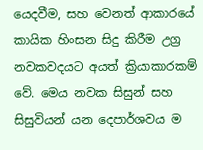යෙදවීම, සහ වෙනත් ආකාරයේ කායික හිංසන සිදු කිරීම උග්‍ර නවකවදයට අයත් ක්‍රියාකාරකම් වේ. මෙය නවක සිසුන් සහ සිසුවියන් යන දෙපාර්ශවය ම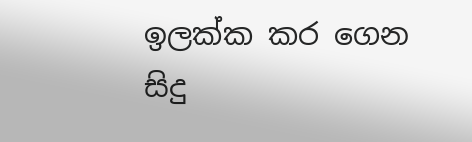ඉලක්ක කර ගෙන සිදු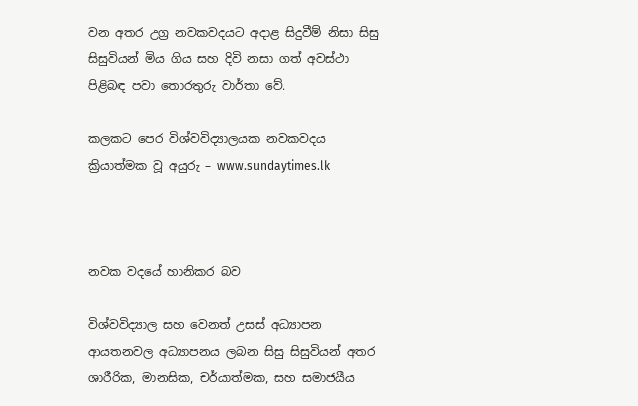වන අතර උග්‍ර නවකවදයට අදාළ සිදුවීම් නිසා සිසු සිසුවියන් මිය ගිය සහ දිවි නසා ගත් අවස්ථා පිළිබඳ පවා තොරතුරු වාර්තා වේ.

කලකට පෙර විශ්වවිද්‍යාලයක නවකවදය ක්‍රියාත්මක වූ අයුරු – www.sundaytimes.lk



නවක වදයේ හානිකර බව

විශ්වවිද්‍යාල සහ වෙනත් උසස් අධ්‍යාපන ආයතනවල අධ්‍යාපනය ලබන සිසු සිසුවියන් අතර ශාරීරික, මානසික, චර්යාත්මක, සහ සමාජයීය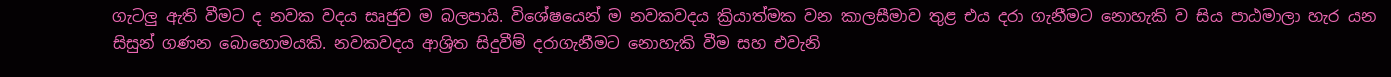ගැටලු ඇති වීමට ද නවක වදය සෘජුව ම බලපායි. විශේෂයෙන් ම නවකවදය ක්‍රියාත්මක වන කාලසීමාව තුළ එය දරා ගැනීමට නොහැකි ව සිය පාඨමාලා හැර යන සිසුන් ගණන බොහොමයකි. නවකවදය ආශ්‍රිත සිදුවීම් දරාගැනීමට නොහැකි වීම සහ එවැනි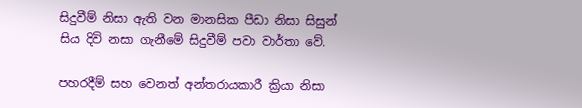සිදුවීම් නිසා ඇති වන මානසික පීඩා නිසා සිසුන් සිය දිවි නසා ගැනීමේ සිදුවීම් පවා වාර්තා වේ.

පහරදීම් සහ වෙනත් අන්තරායකාරී ක්‍රියා නිසා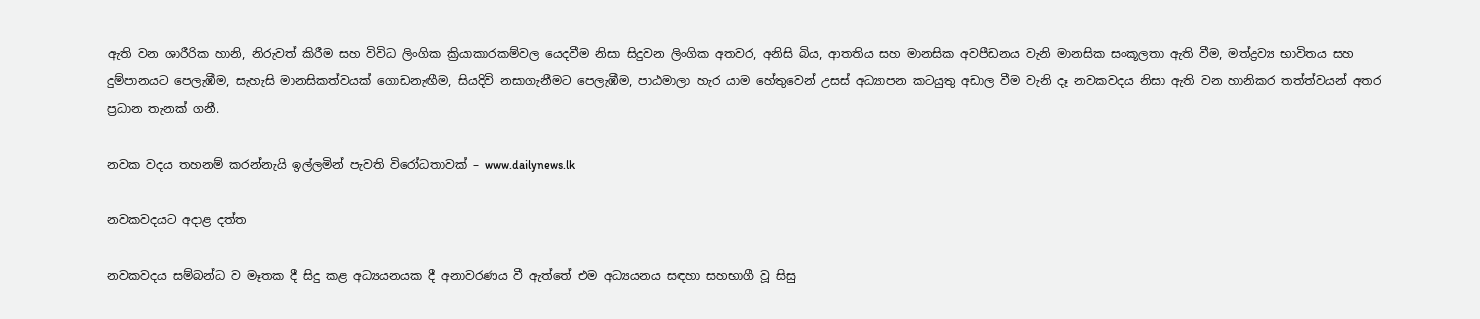ඇති වන ශාරීරික හානි, නිරුවත් කිරීම සහ විවිධ ලිංගික ක්‍රියාකාරකම්වල යෙදවීම නිසා සිදුවන ලිංගික අතවර, අනිසි බිය, ආතතිය සහ මානසික අවපීඩනය වැනි මානසික සංකූලතා ඇති වීම, මත්ද්‍රව්‍ය භාවිතය සහ දුම්පානයට පෙලැඹීම, සැහැසි මානසිකත්වයක් ගොඩනැඟීම, සියදිවි නසාගැනීමට පෙලැඹීම, පාඨමාලා හැර යාම හේතුවෙන් උසස් අධ්‍යාපන කටයුතු අඩාල වීම වැනි දෑ නවකවදය නිසා ඇති වන හානිකර තත්ත්වයන් අතර ප්‍රධාන තැනක් ගනී.

නවක වදය තහනම් කරන්නැයි ඉල්ලමින් පැවති විරෝධතාවක් – www.dailynews.lk

නවකවදයට අදාළ දත්ත

නවකවදය සම්බන්ධ ව මෑතක දී සිදු කළ අධ්‍යයනයක දී අනාවරණය වී ඇත්තේ එම අධ්‍යයනය සඳහා සහභාගී වූ සිසු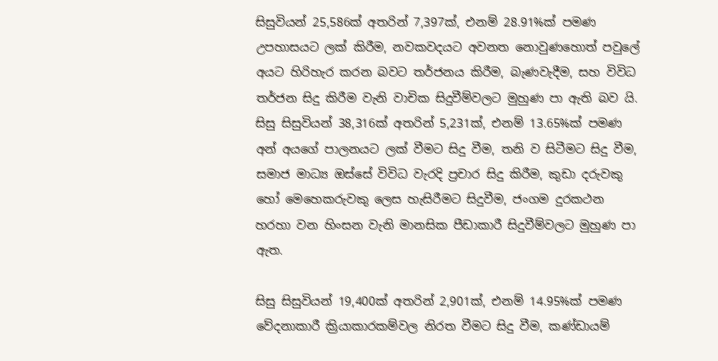සිසුවියන් 25,586ක් අතරින් 7,397ක්, එනම් 28.91%ක් පමණ උපහාසයට ලක් කිරීම, නවකවදයට අවනත නොවුණහොත් පවුලේ අයට හිරිහැර කරන බවට තර්ජනය කිරීම, බැණවැදීම, සහ විවිධ තර්ජන සිදු කිරීම වැනි වාචික සිදුවීම්වලට මුහුණ පා ඇති බව යි. සිසු සිසුවියන් 38,316ක් අතරින් 5,231ක්, එනම් 13.65%ක් පමණ අන් අයගේ පාලනයට ලක් වීමට සිදු වීම, තනි ව සිටීමට සිදු වීම, සමාජ මාධ්‍ය ඔස්සේ විවිධ වැරදි ප්‍රචාර සිදු කිරීම, කුඩා දරුවකු හෝ මෙහෙකරුවකු ලෙස හැසිරීමට සිදුවීම, ජංගම දුරකථන හරහා වන හිංසන වැනි මානසික පීඩාකාරී සිදුවීම්වලට මුහුණ පා ඇත.

සිසු සිසුවියන් 19,400ක් අතරින් 2,901ක්, එනම් 14.95%ක් පමණ වේදනාකාරී ක්‍රියාකාරකම්වල නිරත වීමට සිදු වීම, කණ්ඩායම්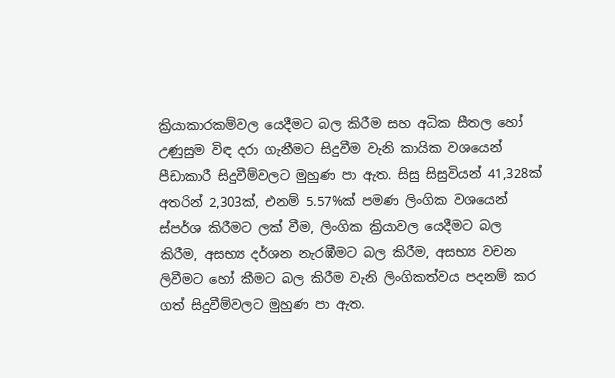ක්‍රියාකාරකම්වල යෙදීමට බල කිරීම සහ අධික සීතල හෝ උණුසුම විඳ දරා ගැනීමට සිදුවීම වැනි කායික වශයෙන් පීඩාකාරී සිදුවීම්වලට මුහුණ පා ඇත. සිසු සිසුවියන් 41,328ක් අතරින් 2,303ක්, එනම් 5.57%ක් පමණ ලිංගික වශයෙන් ස්පර්ශ කිරීමට ලක් වීම, ලිංගික ක්‍රියාවල යෙදීමට බල කිරීම, අසභ්‍ය දර්ශන නැරඹීමට බල කිරීම, අසභ්‍ය වචන ලිවීමට හෝ කීමට බල කිරීම වැනි ලිංගිකත්වය පදනම් කර ගත් සිදුවීම්වලට මුහුණ පා ඇත.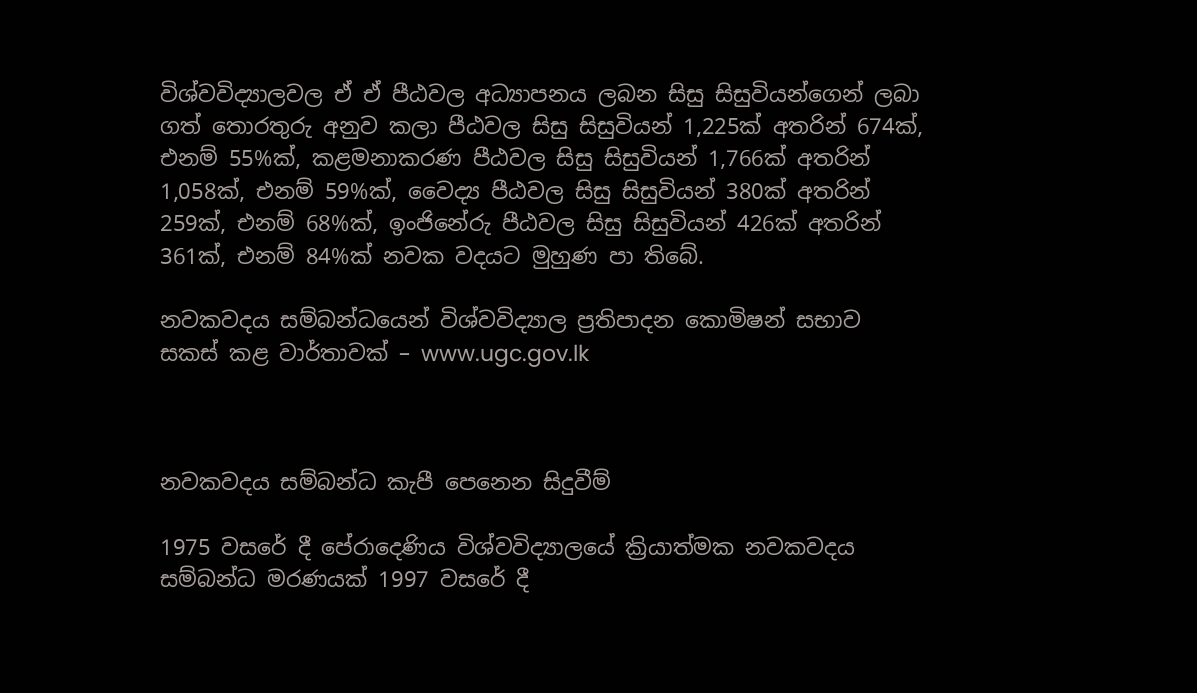විශ්වවිද්‍යාලවල ඒ ඒ පීඨවල අධ්‍යාපනය ලබන සිසු සිසුවියන්ගෙන් ලබා ගත් තොරතුරු අනුව කලා පීඨවල සිසු සිසුවියන් 1,225ක් අතරින් 674ක්, එනම් 55%ක්, කළමනාකරණ පීඨවල සිසු සිසුවියන් 1,766ක් අතරින් 1,058ක්, එනම් 59%ක්, වෛද්‍ය පීඨවල සිසු සිසුවියන් 380ක් අතරින් 259ක්, එනම් 68%ක්, ඉංජිනේරු පීඨවල සිසු සිසුවියන් 426ක් අතරින් 361ක්, එනම් 84%ක් නවක වදයට මුහුණ පා තිබේ.

නවකවදය සම්බන්ධයෙන් විශ්වවිද්‍යාල ප්‍රතිපාදන කොමිෂන් සභාව සකස් කළ වාර්තාවක් – www.ugc.gov.lk



නවකවදය සම්බන්ධ කැපී පෙනෙන සිදුවීම්

1975 වසරේ දී පේරාදෙණිය විශ්වවිද්‍යාලයේ ක්‍රියාත්මක නවකවදය සම්බන්ධ මරණයක් 1997 වසරේ දී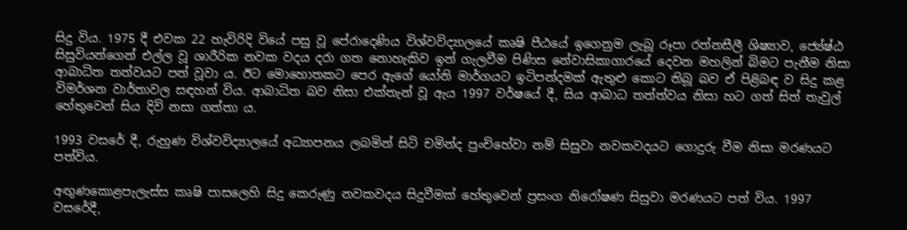සිදු විය. 1975 දී එවක 22 හැවිරිදි වියේ පසු වූ පේරාදෙණිය විශ්වවිද්‍යාලයේ කෘෂි පීඨයේ ඉගෙනුම ලැබූ රූපා රත්නසීලී ශිෂ්‍යාව, ජ්‍යේෂ්ඨ සිසුවියන්ගෙන් එල්ල වූ ශාරීරික නවක වදය දරා ගත නොහැකිව ඉන් ගැලවීම පිණිස නේවාසිකාගාරයේ දෙවන මහලින් බිමට පැනීම නිසා ආබාධිත තත්වයට පත් වූවා ය. ඊට මොහොතකට පෙර ඇගේ යෝනි මාර්ගයට ඉටිපන්දමක් ඇතුළු කොට තිබූ බව ඒ පිළිබඳ ව සිදු කළ විමර්ශන වාර්තාවල සඳහන් විය. ආබාධිත බව නිසා එක්තැන් වූ ඇය 1997 වර්ෂයේ දී, සිය ආබාධ තත්ත්වය නිසා හට ගත් සිත් තැවුල් හේතුවෙන් සිය දිවි නසා ගත්තා ය.

1993 වසරේ දී, රුහුණ විශ්වවිද්‍යාලයේ අධ්‍යාපනය ලබමින් සිටි චමින්ද පුංචිහේවා නම් සිසුවා නවකවදයට ගොදුරු වීම නිසා මරණයට පත්විය.

අඟුණකොළපැලැස්ස කෘෂි පාසලෙහි සිදු කෙරුණු නවකවදය සිදුවීමක් හේතුවෙන් ප්‍රසංග නිරෝෂණ සිසුවා මරණයට පත් විය. 1997 වසරේදී,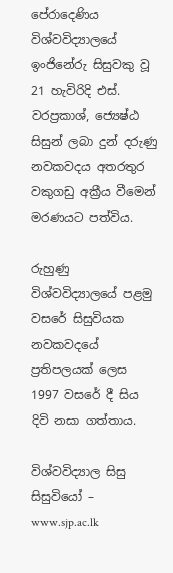පේරාදෙණිය විශ්වවිද්‍යාලයේ ඉංජිනේරු සිසුවකු වූ 21 හැවිරිදි එස්. වරප්‍රකාශ්, ජ්‍යෙෂ්ඨ සිසුන් ලබා දුන් දරුණු නවකවදය අතරතුර වකුගඩු අක්‍රීය වීමෙන් මරණයට පත්විය.

රුහුණු විශ්වවිද්‍යාලයේ පළමු වසරේ සිසුවියක නවකවදයේ ප්‍රතිපලයක් ලෙස 1997 වසරේ දී සිය දිවි නසා ගත්තාය.

විශ්වවිද්‍යාල සිසු සිසුවියෝ – www.sjp.ac.lk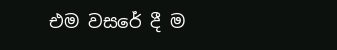එම වසරේ දී ම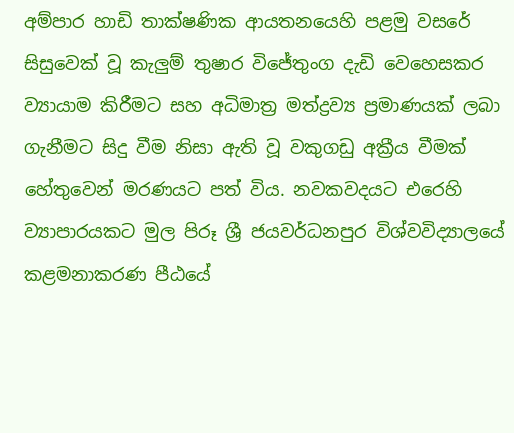අම්පාර හාඩි තාක්ෂණික ආයතනයෙහි පළමු වසරේ සිසුවෙක් වූ කැලුම් තුෂාර විජේතුංග දැඩි වෙහෙසකර ව්‍යායාම කිරීමට සහ අධිමාත්‍ර මත්ද්‍රව්‍ය ප්‍රමාණයක් ලබා ගැනීමට සිදු වීම නිසා ඇති වූ වකුගඩු අක්‍රීය වීමක් හේතුවෙන් මරණයට පත් විය. නවකවදයට එරෙහි ව්‍යාපාරයකට මුල පිරූ ශ්‍රී ජයවර්ධනපුර විශ්වවිද්‍යාලයේ කළමනාකරණ පීඨයේ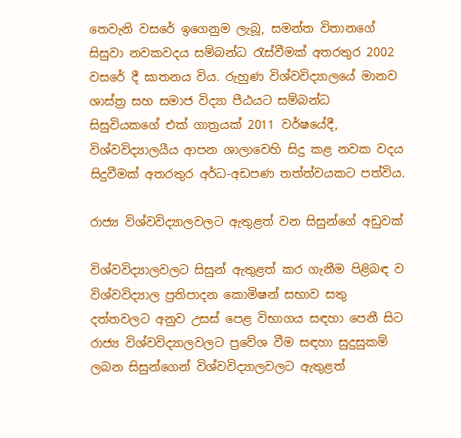තෙවැනි වසරේ ඉගෙනුම ලැබූ, සමන්ත විතානගේ සිසුවා නවකවදය සම්බන්ධ රැස්වීමක් අතරතුර 2002 වසරේ දී ඝාතනය විය. රුහුණ විශ්වවිද්‍යාලයේ මානව ශාස්ත්‍ර සහ සමාජ විද්‍යා පීඨයට සම්බන්ධ සිසුවියකගේ එක් ගාත්‍රයක් 2011 වර්ෂයේදී, විශ්වවිද්‍යාලයීය ආපන ශාලාවෙහි සිදු කළ නවක වදය සිදුවීමක් අතරතුර අර්ධ-අඩපණ තත්ත්වයකට පත්විය.

රාජ්‍ය විශ්වවිද්‍යාලවලට ඇතුළත් වන සිසුන්ගේ අඩුවක්

විශ්වවිද්‍යාලවලට සිසුන් ඇතුළත් කර ගැනීම පිළිබඳ ව විශ්වවිද්‍යාල ප්‍රතිපාදන කොමිෂන් සභාව සතු දත්තවලට අනුව උසස් පෙළ විභාගය සඳහා පෙනී සිට රාජ්‍ය විශ්වවිද්‍යාලවලට ප්‍රවේශ වීම සඳහා සුදුසුකම් ලබන සිසුන්ගෙන් විශ්වවිද්‍යාලවලට ඇතුළත්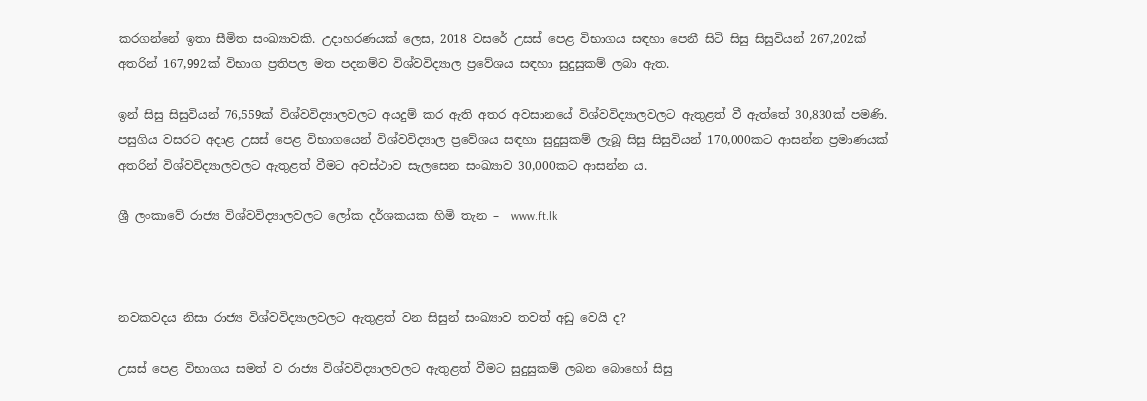කරගන්නේ ඉතා සීමිත සංඛ්‍යාවකි. උදාහරණයක් ලෙස, 2018 වසරේ උසස් පෙළ විභාගය සඳහා පෙනී සිටි සිසු සිසුවියන් 267,202ක් අතරින් 167,992ක් විභාග ප්‍රතිපල මත පදනම්ව විශ්වවිද්‍යාල ප්‍රවේශය සඳහා සුදුසුකම් ලබා ඇත.

ඉන් සිසු සිසුවියන් 76,559ක් විශ්වවිද්‍යාලවලට අයදුම් කර ඇති අතර අවසානයේ විශ්වවිද්‍යාලවලට ඇතුළත් වී ඇත්තේ 30,830ක් පමණි. පසුගිය වසරට අදාළ උසස් පෙළ විභාගයෙන් විශ්වවිද්‍යාල ප්‍රවේශය සඳහා සුදුසුකම් ලැබූ සිසු සිසුවියන් 170,000කට ආසන්න ප්‍රමාණයක් අතරින් විශ්වවිද්‍යාලවලට ඇතුළත් වීමට අවස්ථාව සැලසෙන සංඛ්‍යාව 30,000කට ආසන්න ය.

ශ්‍රී ලංකාවේ රාජ්‍ය විශ්වවිද්‍යාලවලට ලෝක දර්ශකයක හිමි තැන –  www.ft.lk



නවකවදය නිසා රාජ්‍ය විශ්වවිද්‍යාලවලට ඇතුළත් වන සිසුන් සංඛ්‍යාව තවත් අඩු වෙයි ද?

උසස් පෙළ විභාගය සමත් ව රාජ්‍ය විශ්වවිද්‍යාලවලට ඇතුළත් වීමට සුදුසුකම් ලබන බොහෝ සිසු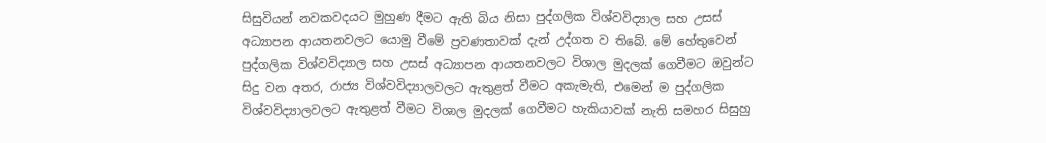සිසුවියන් නවකවදයට මුහුණ දීමට ඇති බිය නිසා පුද්ගලික විශ්වවිද්‍යාල සහ උසස් අධ්‍යාපන ආයතනවලට යොමු වීමේ ප්‍රවණතාවක් දැන් උද්ගත ව තිබේ. මේ හේතුවෙන් පුද්ගලික විශ්වවිද්‍යාල සහ උසස් අධ්‍යාපන ආයතනවලට විශාල මුදලක් ගෙවීමට ඔවුන්ට සිදු වන අතර, රාජ්‍ය විශ්වවිද්‍යාලවලට ඇතුළත් වීමට අකැමැති, එමෙන් ම පුද්ගලික විශ්වවිද්‍යාලවලට ඇතුළත් වීමට විශාල මුදලක් ගෙවීමට හැකියාවක් නැති සමහර සිසුහු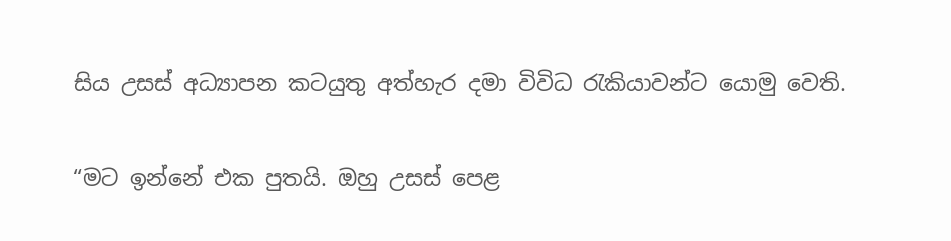සිය උසස් අධ්‍යාපන කටයුතු අත්හැර දමා විවිධ රැකියාවන්ට යොමු වෙති.

“මට ඉන්නේ එක පුතයි. ඔහු උසස් පෙළ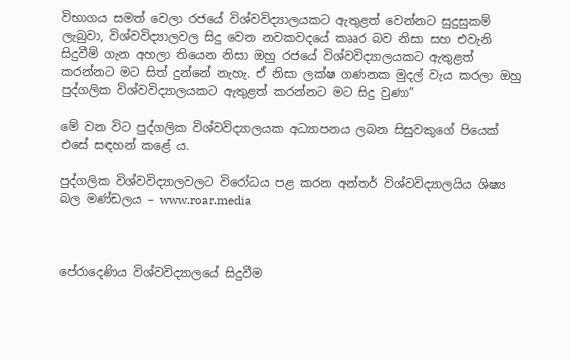විභාගය සමත් වෙලා රජයේ විශ්වවිද්‍යාලයකට ඇතුළත් වෙන්නට සුදුසුකම් ලැබුවා, විශ්වවිද්‍යාලවල සිදු වෙන නවකවදයේ කෲර බව නිසා සහ එවැනි සිදුවීම් ගැන අහලා තියෙන නිසා ඔහු රජයේ විශ්වවිද්‍යාලයකට ඇතුළත් කරන්නට මට සිත් දුන්නේ නැහැ. ඒ නිසා ලක්ෂ ගණනක මුදල් වැය කරලා ඔහු පුද්ගලික විශ්වවිද්‍යාලයකට ඇතුළත් කරන්නට මට සිදු වුණා”

මේ වන විට පුද්ගලික විශ්වවිද්‍යාලයක අධ්‍යාපනය ලබන සිසුවකුගේ පියෙක් එසේ සඳහන් කළේ ය.

පුද්ගලික විශ්වවිද්‍යාලවලට විරෝධය පළ කරන අන්තර් විශ්වවිද්‍යාලයිය ශිෂ්‍ය බල මණ්ඩලය – www.roar.media



පේරාදෙණිය විශ්වවිද්‍යාලයේ සිදුවීම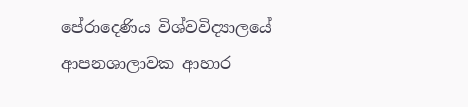පේරාදෙණිය විශ්වවිද්‍යාලයේ ආපනශාලාවක ආහාර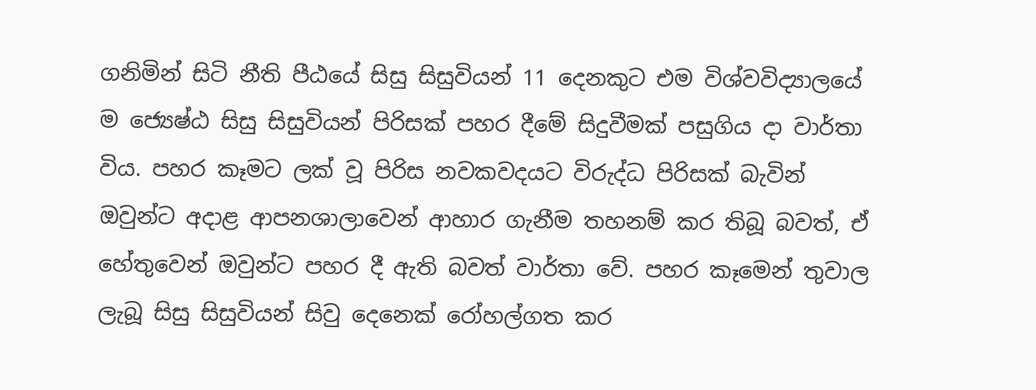ගනිමින් සිටි නීති පීඨයේ සිසු සිසුවියන් 11 දෙනකුට එම විශ්වවිද්‍යාලයේ ම ජ්‍යෙෂ්ඨ සිසු සිසුවියන් පිරිසක් පහර දීමේ සිදුවීමක් පසුගිය දා වාර්තා විය. පහර කෑමට ලක් වූ පිරිස නවකවදයට විරුද්ධ පිරිසක් බැවින් ඔවුන්ට අදාළ ආපනශාලාවෙන් ආහාර ගැනීම තහනම් කර තිබූ බවත්, ඒ හේතුවෙන් ඔවුන්ට පහර දී ඇති බවත් වාර්තා වේ. පහර කෑමෙන් තුවාල ලැබූ සිසු සිසුවියන් සිවු දෙනෙක් රෝහල්ගත කර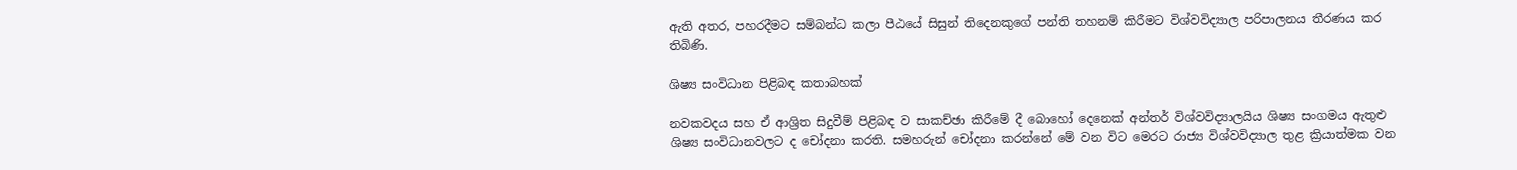ඇති අතර, පහරදීමට සම්බන්ධ කලා පීඨයේ සිසුන් තිදෙනකුගේ පන්ති තහනම් කිරීමට විශ්වවිද්‍යාල පරිපාලනය තීරණය කර තිබිණි.

ශිෂ්‍ය සංවිධාන පිළිබඳ කතාබහක්

නවකවදය සහ ඒ ආශ්‍රිත සිදුවීම් පිළිබඳ ව සාකච්ඡා කිරීමේ දී බොහෝ දෙනෙක් අන්තර් විශ්වවිද්‍යාලයිය ශිෂ්‍ය සංගමය ඇතුළු ශිෂ්‍ය සංවිධානවලට ද චෝදනා කරති. සමහරුන් චෝදනා කරන්නේ මේ වන විට මෙරට රාජ්‍ය විශ්වවිද්‍යාල තුළ ක්‍රියාත්මක වන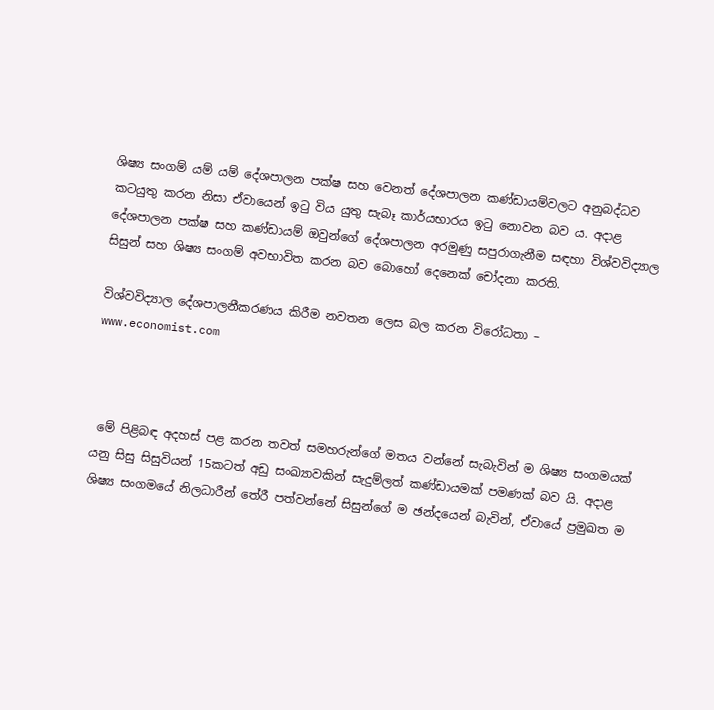ශිෂ්‍ය සංගම් යම් යම් දේශපාලන පක්ෂ සහ වෙනත් දේශපාලන කණ්ඩායම්වලට අනුබද්ධව කටයුතු කරන නිසා ඒවායෙන් ඉටු විය යුතු සැබෑ කාර්යභාරය ඉටු නොවන බව ය. අදාළ දේශපාලන පක්ෂ සහ කණ්ඩායම් ඔවුන්ගේ දේශපාලන අරමුණු සපුරාගැනීම සඳහා විශ්වවිද්‍යාල සිසුන් සහ ශිෂ්‍ය සංගම් අවභාවිත කරන බව බොහෝ දෙනෙක් චෝදනා කරති.

විශ්වවිද්‍යාල දේශපාලනීකරණය කිරීම නවතන ලෙස බල කරන විරෝධතා – www.economist.com



 මේ පිළිබඳ අදහස් පළ කරන තවත් සමහරුන්ගේ මතය වන්නේ සැබැවින් ම ශිෂ්‍ය සංගමයක් යනු සිසු සිසුවියන් 15කටත් අඩු සංඛ්‍යාවකින් සැදුම්ලත් කණ්ඩායමක් පමණක් බව යි. අදාළ ශිෂ්‍ය සංගමයේ නිලධාරීන් තේරී පත්වන්නේ සිසුන්ගේ ම ඡන්දයෙන් බැවින්, ඒවායේ ප්‍රමුඛත ම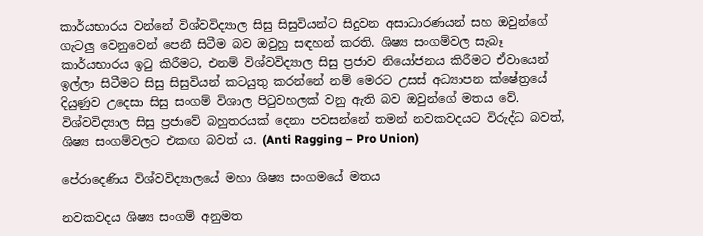කාර්යභාරය වන්නේ විශ්වවිද්‍යාල සිසු සිසුවියන්ට සිදුවන අසාධාරණයන් සහ ඔවුන්ගේ ගැටලු වෙනුවෙන් පෙනී සිටීම බව ඔවුහු සඳහන් කරති. ශිෂ්‍ය සංගම්වල සැබෑ කාර්යභාරය ඉටු කිරීමට, එනම් විශ්වවිද්‍යාල සිසු ප්‍රජාව නියෝජනය කිරීමට ඒවායෙන් ඉල්ලා සිටීමට සිසු සිසුවියන් කටයුතු කරන්නේ නම් මෙරට උසස් අධ්‍යාපන ක්ෂේත්‍රයේ දියුණුව උදෙසා සිසු සංගම් විශාල පිටුවහලක් වනු ඇති බව ඔවුන්ගේ මතය වේ. විශ්වවිද්‍යාල සිසු ප්‍රජාවේ බහුතරයක් දෙනා පවසන්නේ තමන් නවකවදයට විරුද්ධ බවත්, ශිෂ්‍ය සංගම්වලට එකඟ බවත් ය. (Anti Ragging – Pro Union)

පේරාදෙණිය විශ්වවිද්‍යාලයේ මහා ශිෂ්‍ය සංගමයේ මතය

නවකවදය ශිෂ්‍ය සංගම් අනුමත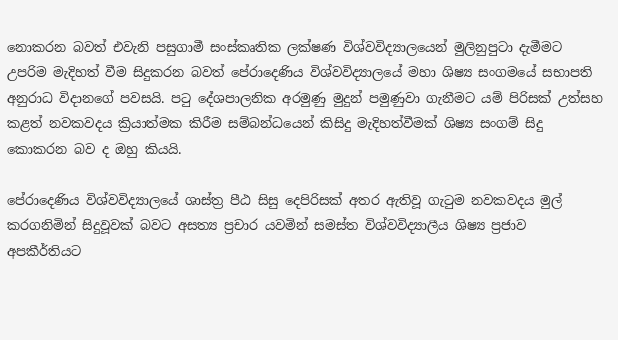නොකරන බවත් එවැනි පසුගාමී සංස්කෘතික ලක්ෂණ විශ්වවිද්‍යාලයෙන් මුලිනුපුටා දැමීමට උපරිම මැදිහත් වීම සිදුකරන බවත් පේරාදෙණිය විශ්වවිද්‍යාලයේ මහා ශිෂ්‍ය සංගමයේ සභාපති අනුරාධ විදානගේ පවසයි. පටු දේශපාලනික අරමුණු මුදුන් පමුණුවා ගැනීමට යම් පිරිසක් උත්සහ කළත් නවකවදය ක්‍රියාත්මක කිරීම සම්බන්ධයෙන් කිසිදු මැදිහත්වීමක් ශිෂ්‍ය සංගම් සිදු කොකරන බව ද ඔහු කියයි.

පේරාදෙණිය විශ්වවිද්‍යාලයේ ශාස්ත්‍ර පීඨ සිසු දෙපිරිසක් අතර ඇතිවූ ගැටුම නවකවදය මුල් කරගනිමින් සිදුවූවක් බවට අසත්‍ය ප්‍රචාර යවමින් සමස්ත විශ්වවිද්‍යාලීය ශිෂ්‍ය ප්‍රජාව අපකීර්තියට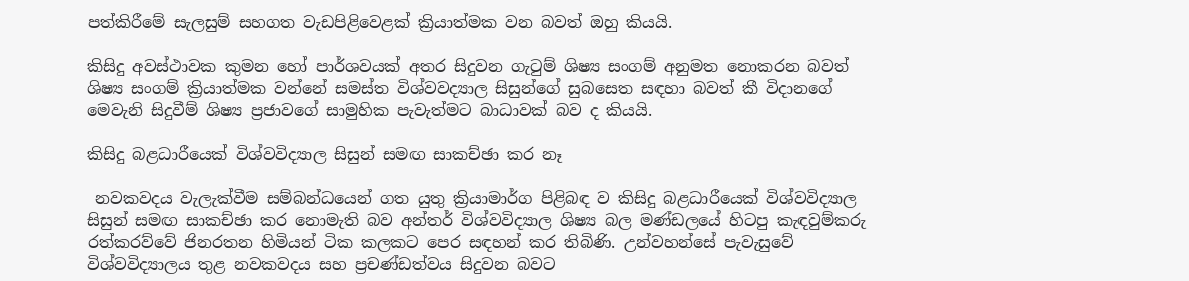පත්කිරීමේ සැලසුම් සහගත වැඩපිළිවෙළක් ක්‍රියාත්මක වන බවත් ඔහු කියයි.

කිසිදු අවස්ථාවක කුමන හෝ පාර්ශවයක් අතර සිදුවන ගැටුම් ශිෂ්‍ය සංගම් අනුමත නොකරන බවත් ශිෂ්‍ය සංගම් ක්‍රියාත්මක වන්නේ සමස්ත විශ්වවද්‍යාල සිසුන්ගේ සුබසෙත සඳහා බවත් කී විදානගේ මෙවැනි සිදුවීම් ශිෂ්‍ය ප්‍රජාවගේ සාමුහික පැවැත්මට බාධාවක් බව ද කියයි.

කිසිදු බළධාරීයෙක් විශ්වවිද්‍යාල සිසුන් සමඟ සාකච්ඡා කර නෑ

 නවකවදය වැලැක්වීම සම්බන්ධයෙන් ගත යුතු ක්‍රියාමාර්ග පිළිබඳ ව කිසිදු බළධාරීයෙක් විශ්වවිද්‍යාල සිසුන් සමඟ සාකච්ඡා කර නොමැති බව අන්තර් විශ්වවිද්‍යාල ශිෂ්‍ය බල මණ්ඩලයේ හිටපු කැඳවුම්කරු රත්කරව්වේ ජිනරතන හිමියන් ටික කලකට පෙර සඳහන් කර තිබිණි. උන්වහන්සේ පැවැසුවේ විශ්වවිද්‍යාලය තුළ නවකවදය සහ ප්‍රචණ්ඩත්වය සිදුවන බවට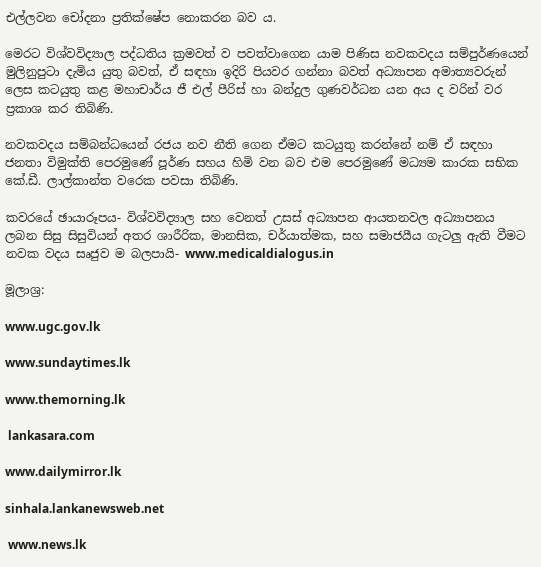එල්ලවන චෝදනා ප්‍රතික්ෂේප නොකරන බව ය.

මෙරට විශ්වවිද්‍යාල පද්ධතිය ක්‍රමවත් ව පවත්වාගෙන යාම පිණිස නවකවදය සම්පුර්ණයෙන් මුලිනුපුටා දැමිය යුතු බවත්, ඒ සඳහා ඉදිරි පියවර ගන්නා බවත් අධ්‍යාපන අමාත්‍යවරුන් ලෙස කටයුතු කළ මහාචාර්ය ජී එල් පීරිස් හා බන්දුල ගුණවර්ධන යන අය ද වරින් වර ප්‍රකාශ කර තිබිණි.

නවකවදය සම්බන්ධයෙන් රජය නව නීති ගෙන ඒමට කටයුතු කරන්නේ නම් ඒ සඳහා ජනතා විමුක්ති පෙරමුණේ පූර්ණ සහය හිමි වන බව එම පෙරමුණේ මධ්‍යම කාරක සභික කේ.ඩී. ලාල්කාන්ත වරෙක පවසා තිබිණි.

කවරයේ ඡායාරූපය- විශ්වවිද්‍යාල සහ වෙනත් උසස් අධ්‍යාපන ආයතනවල අධ්‍යාපනය ලබන සිසු සිසුවියන් අතර ශාරීරික, මානසික, චර්යාත්මක, සහ සමාජයීය ගැටලු ඇති වීමට නවක වදය සෘජුව ම බලපායි- www.medicaldialogus.in

මූලාශ්‍ර:

www.ugc.gov.lk

www.sundaytimes.lk

www.themorning.lk

 lankasara.com

www.dailymirror.lk

sinhala.lankanewsweb.net

 www.news.lk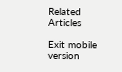Related Articles

Exit mobile version